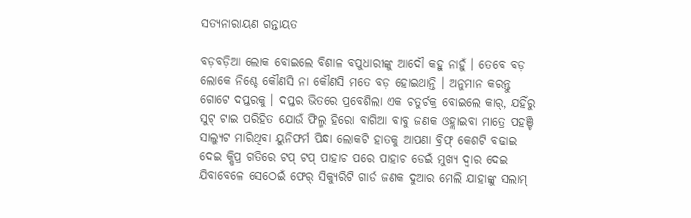ସତ୍ୟନାରାୟଣ ଗନ୍ତାୟତ

ବଡ଼ବଡ଼ିଆ ଲୋକ ବୋଇଲେ ବିଶାଳ ବପୁଧାରୀଙ୍କୁ ଆଦୌ କହୁ ନାହୁଁ । ତେବେ ବଡ଼ ଲୋକେ ନିଶ୍ଚେ କୌଣସି ନା କୌଣସି ମତେ ବଡ଼ ହୋଇଥାନ୍ତି । ଅନୁମାନ କରନ୍ତୁ ଗୋଟେ ଦପ୍ତରକୁ । ଦପ୍ତର ଭିତରେ ପ୍ରବେଶିଲା ଏକ ଚତୁର୍ଚକ୍ର ବୋଇଲେ କାର୍, ଯହିଁରୁ ସୁଟ୍ ଟାଇ ପରିହିତ ଯୋଉଁ ଫିଲ୍ମ ହିରୋ ବାଗିଆ ବାବୁ ଜଣକ ଓହ୍ଲାଇବା ମାତ୍ରେ ପହଞ୍ଚି ସାଲ୍ୟୁଟ ମାରିଥିବା ୟୁନିଫର୍ମ ପିନ୍ଧା ଲୋକଟି ହାତକୁ ଆପଣା ବ୍ରିଫ୍ କେଶଟି ବଢାଇ ଦେଇ କ୍ଷିପ୍ର ଗତିରେ ଟପ୍ ଟପ୍ ପାହାଚ ପରେ ପାହାଚ ଡେଇଁ ମୁଖ୍ୟ ଦ୍ୱାର ଦେଇ ଯିବାବେଳେ ସେଠେଇଁ ଫେର୍ ସିକ୍ୟୁରିଟି ଗାର୍ଡ ଜଣକ ଦୁଆର ମେଲି ଯାହାଙ୍କୁ ସଲାମ୍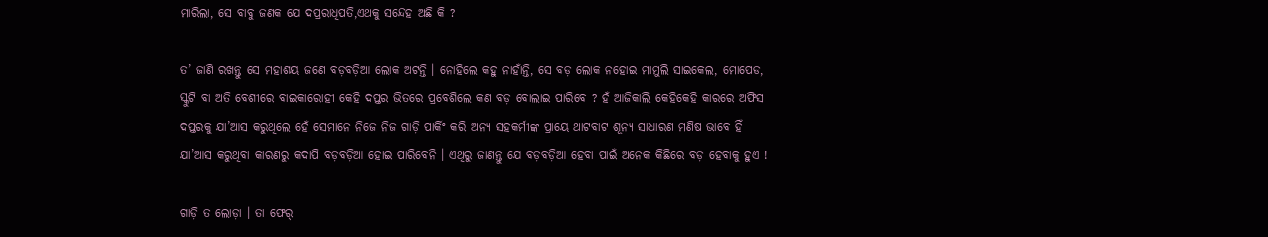ମାରିଲା, ସେ ବାବୁ ଜଣକ ଯେ ଦପ୍ରରାଧିପତି,ଏଥକୁ ସନ୍ଦେହ ଅଛି କି ?

ତ’ ଜାଣି ରଖନ୍ତୁ ସେ ମହାଶୟ ଜଣେ ବଡ଼ବଡ଼ିଆ ଲୋକ ଅଟନ୍ତି । ନୋହିଲେ କହୁ ନାହାଁନ୍ତି, ସେ ବଡ଼ ଲୋକ ନହୋଇ ମାମୁଲି ସାଇକେଲ, ମୋପେଡ, ସ୍କୁଟି ବା ଅତି ବେଶୀରେ ବାଇକାରୋହୀ କେହି ଦପ୍ତର ଭିତରେ ପ୍ରବେଶିଲେ କଣ ବଡ଼ ବୋଲାଇ ପାରିବେ ? ହଁ ଆଜିକାଲି କେହିକେହି କାରରେ ଅଫିସ ଦପ୍ତରକୁ ଯା’ଆସ କରୁଥିଲେ ହେଁ ସେମାନେ ନିଜେ ନିଜ ଗାଡ଼ି ପାର୍କିଂ କରି ଅନ୍ୟ ସହକର୍ମୀଙ୍କ ପ୍ରାୟେ ଥାଟବାଟ ଶୂନ୍ୟ ସାଧାରଣ ମଣିଷ ଭାବେ ହିଁ ଯା’ଆସ କରୁଥିବା କାରଣରୁ କଦାପି ବଡ଼ବଡ଼ିଆ ହୋଇ ପାରିବେନି । ଏଥିରୁ ଜାଣନ୍ତୁ ଯେ ବଡ଼ବଡ଼ିଆ ହେବା ପାଇଁ ଅନେକ କିଛିରେ ବଡ଼ ହେବାକୁ ହୁଏ !

ଗାଡ଼ି ତ ଲୋଡ଼ା । ତା ଫେର୍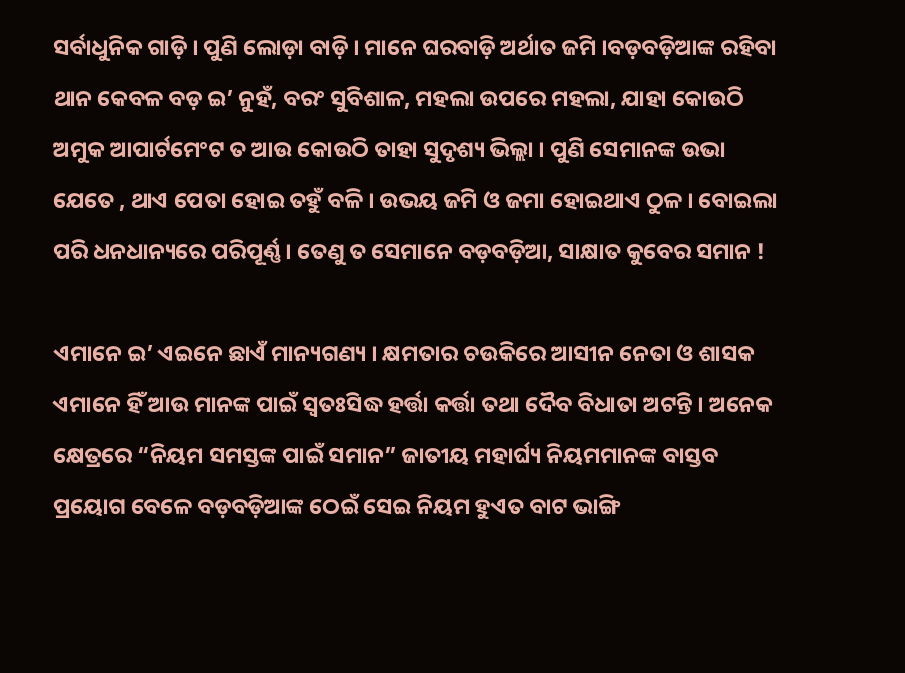ସର୍ବାଧୁନିକ ଗାଡ଼ି । ପୁଣି ଲୋଡ଼ା ବାଡ଼ି । ମାନେ ଘରବାଡ଼ି ଅର୍ଥାତ ଜମି ।ବଡ଼ବଡ଼ିଆଙ୍କ ରହିବା ଥାନ କେବଳ ବଡ଼ ଇ’ ନୁହଁ, ବରଂ ସୁବିଶାଳ, ମହଲା ଉପରେ ମହଲା, ଯାହା କୋଉଠି ଅମୁକ ଆପାର୍ଟମେଂଟ ତ ଆଉ କୋଉଠି ତାହା ସୁଦୃଶ୍ୟ ଭିଲ୍ଲା । ପୁଣି ସେମାନଙ୍କ ଉଭା ଯେତେ , ଥାଏ ପେତା ହୋଇ ତହୁଁ ବଳି । ଉଭୟ ଜମି ଓ ଜମା ହୋଇଥାଏ ଠୁଳ । ବୋଇଲା ପରି ଧନଧାନ୍ୟରେ ପରିପୂର୍ଣ୍ଣ । ତେଣୁ ତ ସେମାନେ ବଡ଼ବଡ଼ିଆ, ସାକ୍ଷାତ କୁବେର ସମାନ !

ଏମାନେ ଇ’ ଏଇନେ ଛାଏଁ ମାନ୍ୟଗଣ୍ୟ । କ୍ଷମତାର ଚଉକିରେ ଆସୀନ ନେତା ଓ ଶାସକ ଏମାନେ ହିଁ ଆଉ ମାନଙ୍କ ପାଇଁ ସ୍ୱତଃସିଦ୍ଧ ହର୍ତ୍ତା କର୍ତ୍ତା ତଥା ଦୈବ ବିଧାତା ଅଟନ୍ତି । ଅନେକ କ୍ଷେତ୍ରରେ “ନିୟମ ସମସ୍ତଙ୍କ ପାଇଁ ସମାନ” ଜାତୀୟ ମହାର୍ଘ୍ୟ ନିୟମମାନଙ୍କ ବାସ୍ତବ ପ୍ରୟୋଗ ବେଳେ ବଡ଼ବଡ଼ିଆଙ୍କ ଠେଇଁ ସେଇ ନିୟମ ହୁଏତ ବାଟ ଭାଙ୍ଗି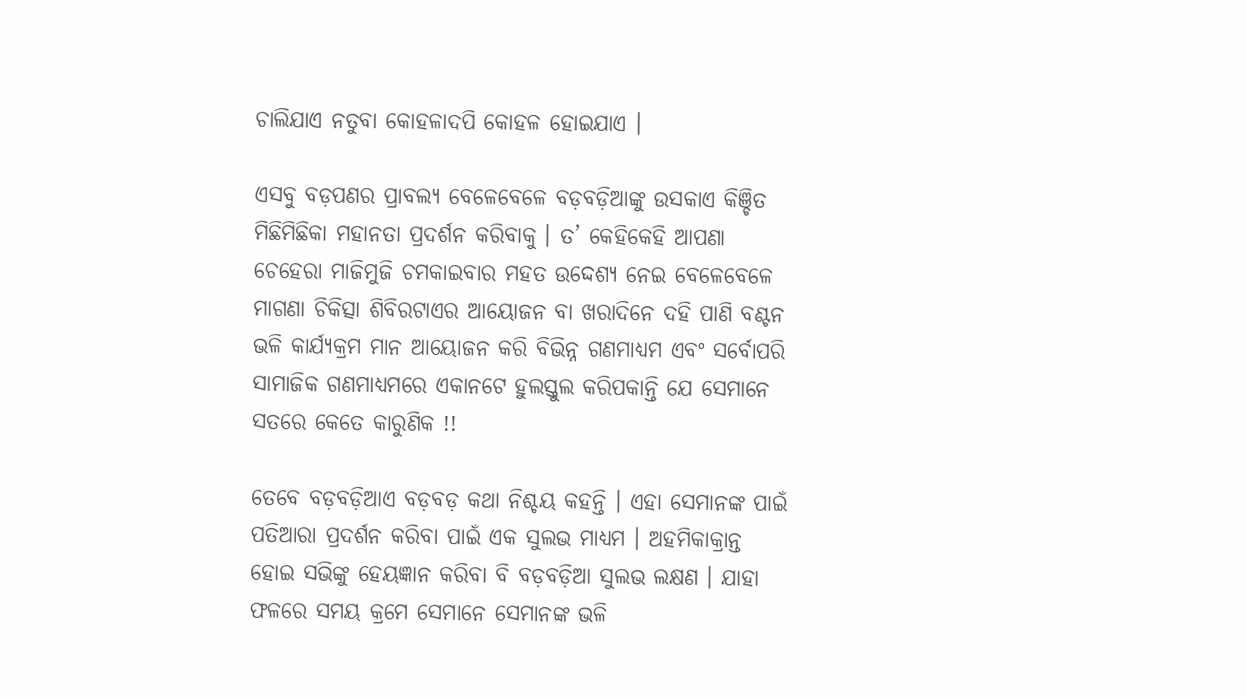ଚାଲିଯାଏ ନତୁବା କୋହଳାଦପି କୋହଳ ହୋଇଯାଏ ।

ଏସବୁ ବଡ଼ପଣର ପ୍ରାବଲ୍ୟ ବେଳେବେଳେ ବଡ଼ବଡ଼ିଆଙ୍କୁ ଉସକାଏ କିଞ୍ଚିତ ମିଛିମିଛିକା ମହାନତା ପ୍ରଦର୍ଶନ କରିବାକୁ । ତ’ କେହିକେହି ଆପଣା ଚେହେରା ମାଜିମୁଜି ଚମକାଇବାର ମହତ ଉଦ୍ଦେଶ୍ୟ ନେଇ ବେଳେବେଳେ ମାଗଣା ଚିକିତ୍ସା ଶିବିରଟାଏର ଆୟୋଜନ ବା ଖରାଦିନେ ଦହି ପାଣି ବଣ୍ଟନ ଭଳି କାର୍ଯ୍ୟକ୍ରମ ମାନ ଆୟୋଜନ କରି ବିଭିନ୍ନ ଗଣମାଧ୍ୟମ ଏବଂ ସର୍ବୋପରି ସାମାଜିକ ଗଣମାଧ୍ୟମରେ ଏକାନଟେ ହୁଲସ୍ତୁଲ କରିପକାନ୍ତି ଯେ ସେମାନେ ସତରେ କେତେ କାରୁଣିକ !!

ତେବେ ବଡ଼ବଡ଼ିଆଏ ବଡ଼ବଡ଼ କଥା ନିଶ୍ଚୟ କହନ୍ତି । ଏହା ସେମାନଙ୍କ ପାଇଁ ପତିଆରା ପ୍ରଦର୍ଶନ କରିବା ପାଇଁ ଏକ ସୁଲଭ ମାଧ୍ୟମ । ଅହମିକାକ୍ରାନ୍ତ ହୋଇ ସଭିଙ୍କୁ ହେୟଜ୍ଞାନ କରିବା ବି ବଡ଼ବଡ଼ିଆ ସୁଲଭ ଲକ୍ଷଣ । ଯାହା ଫଳରେ ସମୟ କ୍ରମେ ସେମାନେ ସେମାନଙ୍କ ଭଳି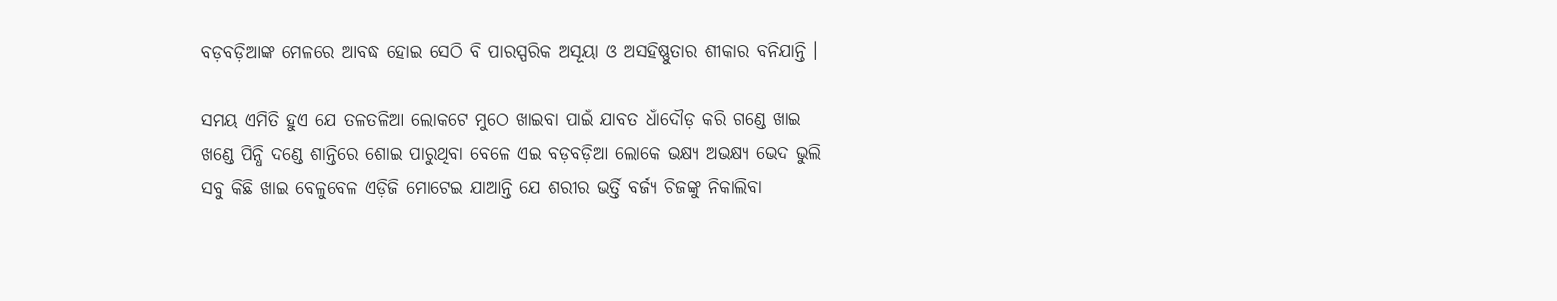ବଡ଼ବଡ଼ିଆଙ୍କ ମେଳରେ ଆବଦ୍ଧ ହୋଇ ସେଠି ବି ପାରସ୍ପରିକ ଅସୂୟା ଓ ଅସହିଷ୍ଣୁତାର ଶୀକାର ବନିଯାନ୍ତି ।

ସମୟ ଏମିତି ହୁଏ ଯେ ତଳତଳିଆ ଲୋକଟେ ମୁଠେ ଖାଇବା ପାଇଁ ଯାବତ ଧାଁଦୌଡ଼ କରି ଗଣ୍ଡେ ଖାଇ ଖଣ୍ଡେ ପିନ୍ଧି ଦଣ୍ଡେ ଶାନ୍ତିରେ ଶୋଇ ପାରୁଥିବା ବେଳେ ଏଇ ବଡ଼ବଡ଼ିଆ ଲୋକେ ଭକ୍ଷ୍ୟ ଅଭକ୍ଷ୍ୟ ଭେଦ ଭୁଲି ସବୁ କିଛି ଖାଇ ବେଳୁବେଳ ଏଡ଼ିଜି ମୋଟେଇ ଯାଆନ୍ତି ଯେ ଶରୀର ଭର୍ତ୍ତି ବର୍ଜ୍ୟ ଚିଜଙ୍କୁ ନିକାଲିବା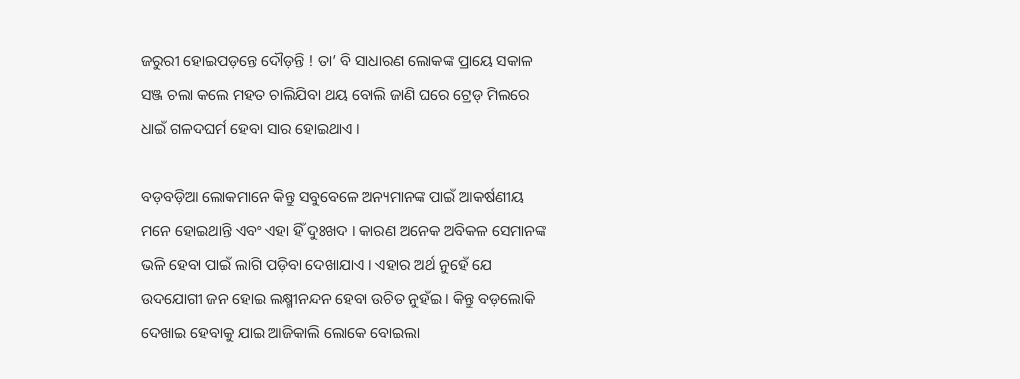ଜରୁରୀ ହୋଇପଡ଼ନ୍ତେ ଦୌଡ଼ନ୍ତି ! ତା’ ବି ସାଧାରଣ ଲୋକଙ୍କ ପ୍ରାୟେ ସକାଳ ସଞ୍ଜ ଚଲା କଲେ ମହତ ଚାଲିଯିବା ଥୟ ବୋଲି ଜାଣି ଘରେ ଟ୍ରେଡ୍ ମିଲରେ ଧାଇଁ ଗଳଦଘର୍ମ ହେବା ସାର ହୋଇଥାଏ ।

ବଡ଼ବଡ଼ିଆ ଲୋକମାନେ କିନ୍ତୁ ସବୁବେଳେ ଅନ୍ୟମାନଙ୍କ ପାଇଁ ଆକର୍ଷଣୀୟ ମନେ ହୋଇଥାନ୍ତି ଏବଂ ଏହା ହିଁ ଦୁଃଖଦ । କାରଣ ଅନେକ ଅବିକଳ ସେମାନଙ୍କ ଭଳି ହେବା ପାଇଁ ଲାଗି ପଡ଼ିବା ଦେଖାଯାଏ । ଏହାର ଅର୍ଥ ନୁହେଁ ଯେ ଉଦଯୋଗୀ ଜନ ହୋଇ ଲକ୍ଷ୍ମୀନନ୍ଦନ ହେବା ଉଚିତ ନୁହଁଇ । କିନ୍ତୁ ବଡ଼ଲୋକି ଦେଖାଇ ହେବାକୁ ଯାଇ ଆଜିକାଲି ଲୋକେ ବୋଇଲା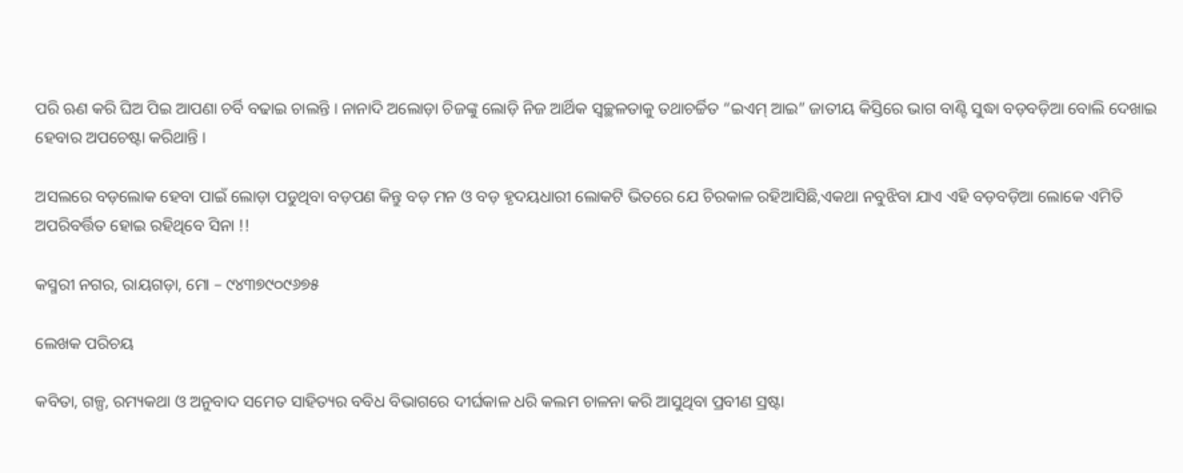ପରି ଋଣ କରି ଘିଅ ପିଇ ଆପଣା ଚର୍ବି ବଢାଇ ଚାଲନ୍ତି । ନାନାଦି ଅଲୋଡ଼ା ଚିଜଙ୍କୁ ଲୋଡ଼ି ନିଜ ଆର୍ଥିକ ସ୍ୱଚ୍ଛଳତାକୁ ତଥାଚର୍ଚ୍ଚିତ “ଇଏମ୍ ଆଇ” ଜାତୀୟ କିସ୍ତିରେ ଭାଗ ବାଣ୍ଟି ସୁଦ୍ଧା ବଡ଼ବଡ଼ିଆ ବୋଲି ଦେଖାଇ ହେବାର ଅପଚେଷ୍ଟା କରିଥାନ୍ତି ।

ଅସଲରେ ବଡ଼ଲୋକ ହେବା ପାଇଁ ଲୋଡ଼ା ପଡୁଥିବା ବଡ଼ପଣ କିନ୍ତୁ ବଡ଼ ମନ ଓ ବଡ଼ ହୃଦୟଧାରୀ ଲୋକଟି ଭିତରେ ଯେ ଚିରକାଳ ରହିଆସିଛି,ଏକଥା ନବୁଝିବା ଯାଏ ଏହି ବଡ଼ବଡ଼ିଆ ଲୋକେ ଏମିତି ଅପରିବର୍ତ୍ତିତ ହୋଇ ରହିଥିବେ ସିନା !!

କସ୍ମରୀ ନଗର, ରାୟଗଡ଼ା, ମୋ – ୯୪୩୭୯୦୯୬୭୫

ଲେଖକ ପରିଚୟ

କବିତା, ଗଳ୍ପ, ରମ୍ୟକଥା ଓ ଅନୁବାଦ ସମେତ ସାହିତ୍ୟର ବବିଧ ବିଭାଗରେ ଦୀର୍ଘକାଳ ଧରି କଲମ ଚାଳନା କରି ଆସୁଥିବା ପ୍ରବୀଣ ସ୍ରଷ୍ଟା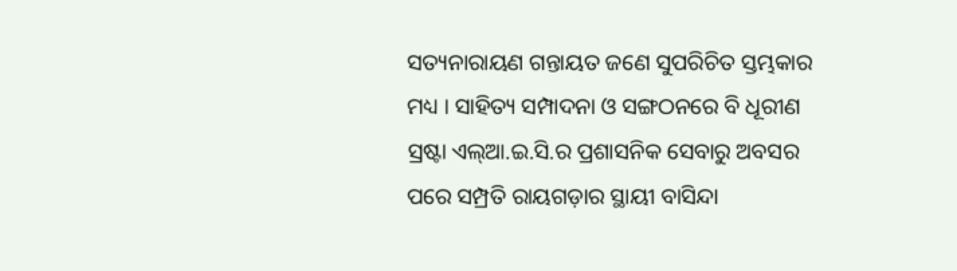ସତ୍ୟନାରାୟଣ ଗନ୍ତାୟତ ଜଣେ ସୁପରିଚିତ ସ୍ତମ୍ଭକାର ମଧ୍ୟ । ସାହିତ୍ୟ ସମ୍ପାଦନା ଓ ସଙ୍ଗଠନରେ ବି ଧୂରୀଣ ସ୍ରଷ୍ଟା ଏଲ୍ଆ.ଇ.ସି.ର ପ୍ରଶାସନିକ ସେବାରୁ ଅବସର ପରେ ସମ୍ପ୍ରତି ରାୟଗଡ଼ାର ସ୍ଥାୟୀ ବାସିନ୍ଦା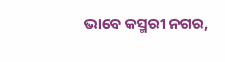ଭାବେ କସ୍ମରୀ ନଗର,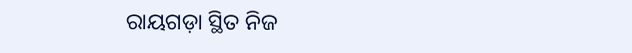ରାୟଗଡ଼ା ସ୍ଥିତ ନିଜ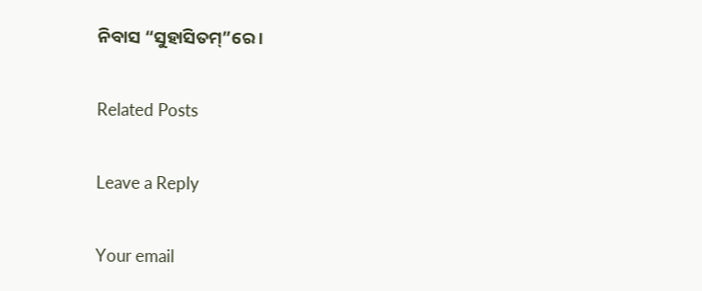ନିବାସ “ସୁହାସିତମ୍”ରେ ।

Related Posts

Leave a Reply

Your email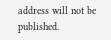address will not be published.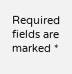Required fields are marked *